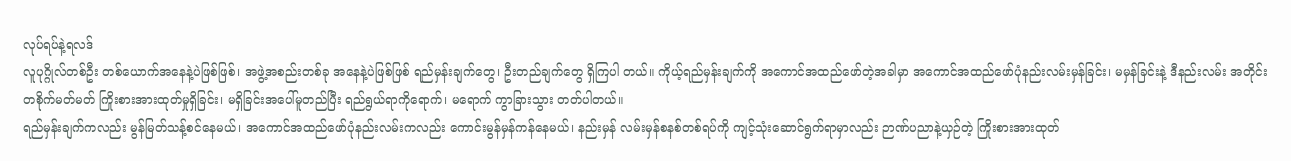လုပ်ရပ်နဲ့ရလဒ်
လူပုဂ္ဂိုလ်တစ်ဦး တစ်ယောက်အနေနဲ့ပဲဖြစ်ဖြစ်၊ အဖွဲ့အစည်းတစ်ခု အနေနဲ့ပဲဖြစ်ဖြစ် ရည်မှန်းချက်တွေ၊ ဦးတည်ချက်တွေ ရှိကြပါ တယ်။ ကိုယ့်ရည်မှန်းချက်ကို အကောင်အထည်ဖော်တဲ့အခါမှာ အကောင်အထည်ဖော်ပုံနည်းလမ်းမှန်ခြင်း၊ မမှန်ခြင်းနဲ့ ဒီနည်းလမ်း အတိုင်း တစိုက်မတ်မတ် ကြိုးစားအားထုတ်မှုရှိခြင်း၊ မရှိခြင်းအပေါ်မူတည်ပြီး ရည်ရွယ်ရာကိုရောက်၊ မရောက် ကွာခြားသွား တတ်ပါတယ်။
ရည်မှန်းချက်ကလည်း မွန်မြတ်သန့်စင်နေမယ်၊ အကောင်အထည်ဖော်ပုံနည်းလမ်းကလည်း ကောင်းမွန်မှန်ကန်နေမယ်၊ နည်းမှန် လမ်းမှန်စနစ်တစ်ရပ်ကို ကျင့်သုံးဆောင်ရွက်ရာမှာလည်း ဉာဏ်ပညာနဲ့ယှဉ်တဲ့ ကြိုးစားအားထုတ်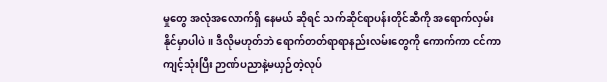မှုတွေ အလုံအလောက်ရှိ နေမယ် ဆိုရင် သက်ဆိုင်ရာပန်းတိုင်ဆီကို အရောက်လှမ်းနိုင်မှာပါပဲ။ ဒီလိုမဟုတ်ဘဲ ရောက်တတ်ရာရာနည်းလမ်းတွေကို ကောက်ကာ ငင်ကာ ကျင့်သုံးပြီး ဉာဏ်ပညာနဲ့မယှဉ်တဲ့လုပ်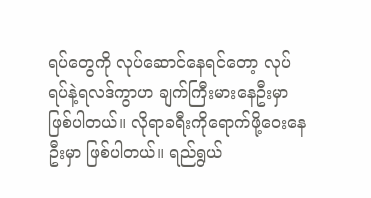ရပ်တွေကို လုပ်ဆောင်နေရင်တော့ လုပ်ရပ်နဲ့ရလဒ်ကွာဟ ချက်ကြီးမားနေဦးမှာ ဖြစ်ပါတယ်။ လိုရာခရီးကိုရောက်ဖို့ဝေးနေဦးမှာ ဖြစ်ပါတယ်။ ရည်ရွယ်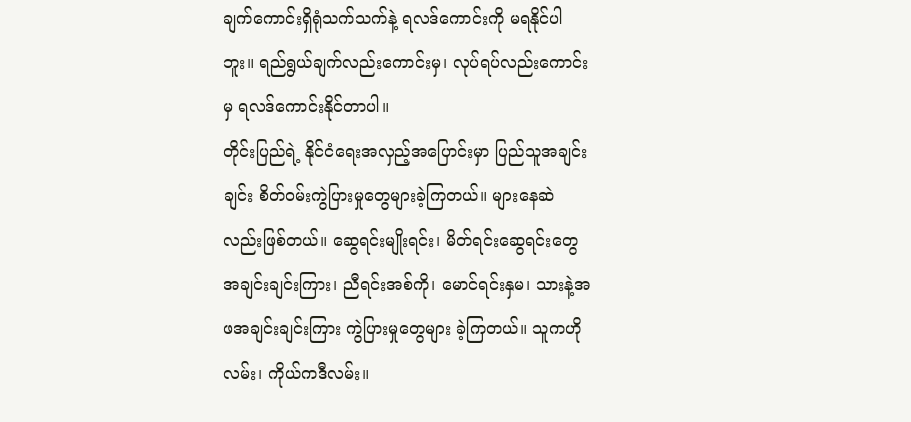ချက်ကောင်းရှိရုံသက်သက်နဲ့ ရလဒ်ကောင်းကို မရနိုင်ပါဘူး။ ရည်ရွယ်ချက်လည်းကောင်းမှ၊ လုပ်ရပ်လည်းကောင်းမှ ရလဒ်ကောင်းနိုင်တာပါ။
တိုင်းပြည်ရဲ့ နိုင်ငံရေးအလှည့်အပြောင်းမှာ ပြည်သူအချင်းချင်း စိတ်ဝမ်းကွဲပြားမှုတွေများခဲ့ကြတယ်။ များနေဆဲလည်းဖြစ်တယ်။ ဆွေရင်းမျိုးရင်း၊ မိတ်ရင်းဆွေရင်းတွေ အချင်းချင်းကြား၊ ညီရင်းအစ်ကို၊ မောင်ရင်းနှမ၊ သားနဲ့အဖအချင်းချင်းကြား ကွဲပြားမှုတွေများ ခဲ့ကြတယ်။ သူကဟိုလမ်း၊ ကိုယ်ကဒီလမ်း။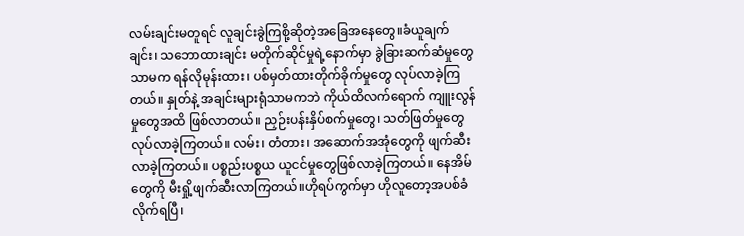လမ်းချင်းမတူရင် လူချင်းခွဲကြစို့ဆိုတဲ့အခြေအနေတွေ။ခံယူချက်ချင်း၊ သဘောထားချင်း မတိုက်ဆိုင်မှုရဲ့နောက်မှာ ခွဲခြားဆက်ဆံမှုတွေသာမက ရန်လိုမုန်းထား၊ ပစ်မှတ်ထားတိုက်ခိုက်မှုတွေ လုပ်လာခဲ့ကြတယ်။ နှုတ်နဲ့ အချင်းများရုံသာမကဘဲ ကိုယ်ထိလက်ရောက် ကျူးလွန်မှုတွေအထိ ဖြစ်လာတယ်။ ညှဉ်းပန်းနှိပ်စက်မှုတွေ၊ သတ်ဖြတ်မှုတွေ လုပ်လာခဲ့ကြတယ်။ လမ်း၊ တံတား၊ အဆောက်အအုံတွေကို ဖျက်ဆီးလာခဲ့ကြတယ်။ ပစ္စည်းပစ္စယ ယူငင်မှုတွေဖြစ်လာခဲ့ကြတယ်။ နေအိမ်တွေကို မီးရှို့ဖျက်ဆီးလာကြတယ်။ဟိုရပ်ကွက်မှာ ဟိုလူတော့အပစ်ခံလိုက်ရပြီ၊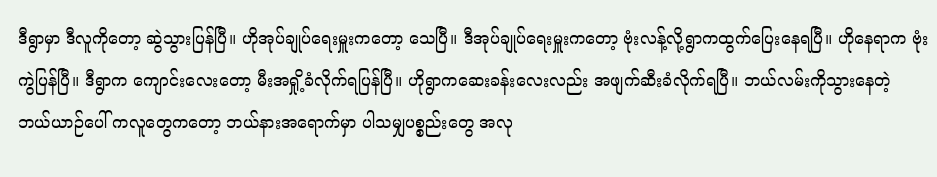ဒီရွာမှာ ဒီလူကိုတော့ ဆွဲသွားပြန်ပြီ။ ဟိုအုပ်ချုပ်ရေးမှူးကတော့ သေပြီ။ ဒီအုပ်ချုပ်ရေးမှူးကတော့ ဗုံးလန့်လို့ရွာကထွက်ပြေးနေရပြီ။ ဟိုနေရာက ဗုံးကွဲပြန်ပြီ။ ဒီရွာက ကျောင်းလေးတော့ မီးအရှို့ခံလိုက်ရပြန်ပြီ။ ဟိုရွာကဆေးခန်းလေးလည်း အဖျက်ဆီးခံလိုက်ရပြီ။ ဘယ်လမ်းကိုသွားနေတဲ့ ဘယ်ယာဉ်ပေါ် ကလူတွေကတော့ ဘယ်နားအရောက်မှာ ပါသမျှပစ္စည်းတွေ အလု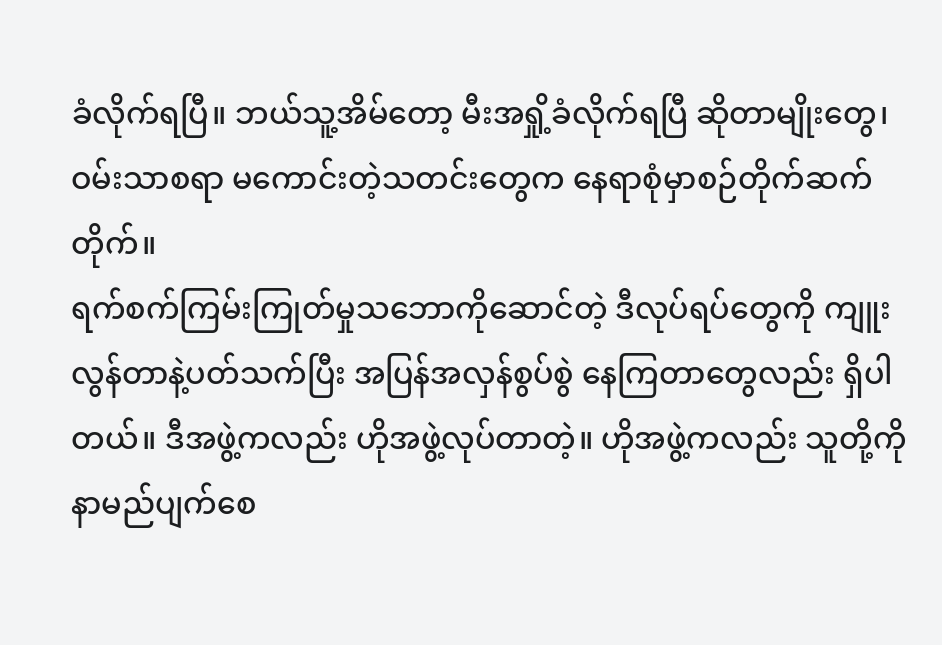ခံလိုက်ရပြီ။ ဘယ်သူ့အိမ်တော့ မီးအရှို့ခံလိုက်ရပြီ ဆိုတာမျိုးတွေ၊ ဝမ်းသာစရာ မကောင်းတဲ့သတင်းတွေက နေရာစုံမှာစဉ်တိုက်ဆက်တိုက်။
ရက်စက်ကြမ်းကြုတ်မှုသဘောကိုဆောင်တဲ့ ဒီလုပ်ရပ်တွေကို ကျူးလွန်တာနဲ့ပတ်သက်ပြီး အပြန်အလှန်စွပ်စွဲ နေကြတာတွေလည်း ရှိပါတယ်။ ဒီအဖွဲ့ကလည်း ဟိုအဖွဲ့လုပ်တာတဲ့။ ဟိုအဖွဲ့ကလည်း သူတို့ကိုနာမည်ပျက်စေ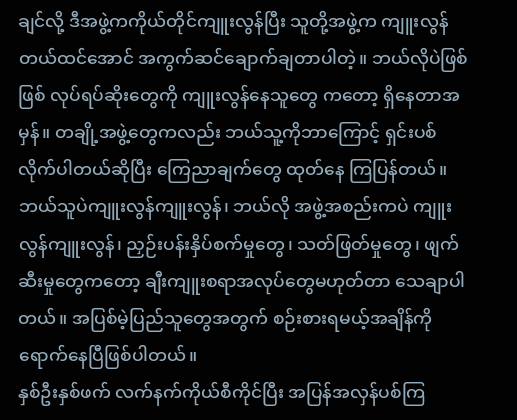ချင်လို့ ဒီအဖွဲ့ကကိုယ်တိုင်ကျူးလွန်ပြီး သူတို့အဖွဲ့က ကျူးလွန်တယ်ထင်အောင် အကွက်ဆင်ချောက်ချတာပါတဲ့။ ဘယ်လိုပဲဖြစ်ဖြစ် လုပ်ရပ်ဆိုးတွေကို ကျူးလွန်နေသူတွေ ကတော့ ရှိနေတာအမှန်။ တချို့အဖွဲ့တွေကလည်း ဘယ်သူ့ကိုဘာကြောင့် ရှင်းပစ်လိုက်ပါတယ်ဆိုပြီး ကြေညာချက်တွေ ထုတ်နေ ကြပြန်တယ်။ ဘယ်သူပဲကျူးလွန်ကျူးလွန်၊ ဘယ်လို အဖွဲ့အစည်းကပဲ ကျူးလွန်ကျူးလွန်၊ ညှဉ်းပန်းနှိပ်စက်မှုတွေ၊ သတ်ဖြတ်မှုတွေ၊ ဖျက်ဆီးမှုတွေကတော့ ချီးကျူးစရာအလုပ်တွေမဟုတ်တာ သေချာပါတယ်။ အပြစ်မဲ့ပြည်သူတွေအတွက် စဉ်းစားရမယ့်အချိန်ကို ရောက်နေပြီဖြစ်ပါတယ်။
နှစ်ဦးနှစ်ဖက် လက်နက်ကိုယ်စီကိုင်ပြီး အပြန်အလှန်ပစ်ကြ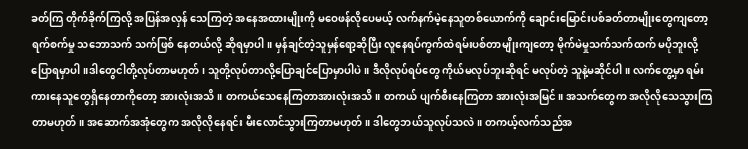ခတ်ကြ တိုက်ခိုက်ကြလို့ အပြန်အလှန် သေကြတဲ့ အနေအထားမျိုးကို မဝေဖန်လိုပေမယ့် လက်နက်မဲ့နေသူတစ်ယောက်ကို ချောင်းမြောင်းပစ်ခတ်တာမျိုးတွေကျတော့ ရက်စက်မှု သဘောသက် သက်ဖြစ် နေတယ်လို့ ဆိုရမှာပါ။ မှန်ချင်တဲ့သူမှန်ရော့ဆိုပြီး လူနေရပ်ကွက်ထဲရမ်းပစ်တာမျိုးကျတော့ မိုက်မဲမှုသက်သက်ထက် မပိုဘူးလို့ ပြောရမှာပါ။ဒါတွေငါတို့လုပ်တာမဟုတ်၊ သူတို့လုပ်တာလို့ပြောချင်ပြောမှာပါပဲ။ ဒီလိုလုပ်ရပ်တွေ ကိုယ်မလုပ်ဘူးဆိုရင် မလုပ်တဲ့ သူနဲ့မဆိုင်ပါ။ လက်တွေ့မှာ ရမ်းကားနေသူတွေရှိနေတာကိုတော့ အားလုံးအသိ။ တကယ်သေနေကြတာအားလုံးအသိ။ တကယ် ပျက်စီးနေကြတာ အားလုံးအမြင်။ အသက်တွေက အလိုလိုသေသွားကြတာမဟုတ်။ အဆောက်အအုံတွေက အလိုလိုနေရင်း မီးလောင်သွားကြတာမဟုတ်။ ဒါတွေဘယ်သူလုပ်သလဲ။ တကယ့်လက်သည်အ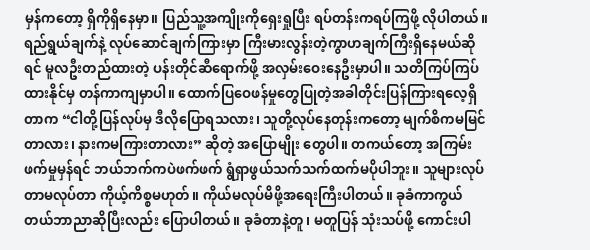မှန်ကတော့ ရှိကိုရှိနေမှာ။ ပြည်သူ့အကျိုးကိုရှေးရှုပြီး ရပ်တန်းကရပ်ကြဖို့ လိုပါတယ်။
ရည်ရွယ်ချက်နဲ့ လုပ်ဆောင်ချက်ကြားမှာ ကြီးမားလွန်းတဲ့ကွာဟချက်ကြီးရှိနေမယ်ဆိုရင် မူလဦးတည်ထားတဲ့ ပန်းတိုင်ဆီရောက်ဖို့ အလှမ်းဝေးနေဦးမှာပါ။ သတိကြပ်ကြပ်ထားနိုင်မှ တန်ကာကျမှာပါ။ ထောက်ပြဝေဖန်မှုတွေပြုတဲ့အခါတိုင်းပြန်ကြားရလေ့ရှိတာက “ငါတို့ပြန်လုပ်မှ ဒီလိုပြောရသလား၊ သူတို့လုပ်နေတုန်းကတော့ မျက်စိကမမြင်တာလား၊ နားကမကြားတာလား” ဆိုတဲ့ အပြောမျိုး တွေပါ။ တကယ်တော့ အကြမ်းဖက်မှုမှန်ရင် ဘယ်ဘက်ကပဲဖက်ဖက် ရွံရှာဖွယ်သက်သက်ထက်မပိုပါဘူး။ သူများလုပ်တာမလုပ်တာ ကိုယ့်ကိစ္စမဟုတ်။ ကိုယ်မလုပ်မိဖို့အရေးကြီးပါတယ်။ ခုခံကာကွယ်တယ်ဘာညာဆိုပြီးလည်း ပြောပါတယ်။ ခုခံတာနဲ့တူ၊ မတူပြန် သုံးသပ်ဖို့ ကောင်းပါ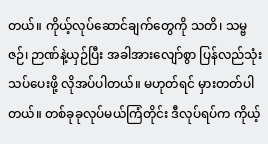တယ်။ ကိုယ့်လုပ်ဆောင်ချက်တွေကို သတိ၊ သမ္ဗဇဉ်၊ ဉာဏ်နဲ့ယှဉ်ပြီး အခါအားလျော်စွာ ပြန်လည်သုံးသပ်ပေးဖို့ လိုအပ်ပါတယ်။ မဟုတ်ရင် မှားတတ်ပါတယ်။ တစ်ခုခုလုပ်မယ်ကြံတိုင်း ဒီလုပ်ရပ်က ကိုယ့်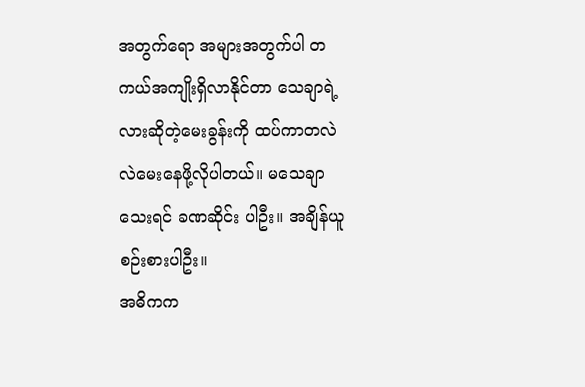အတွက်ရော အများအတွက်ပါ တကယ်အကျိုးရှိလာနိုင်တာ သေချာရဲ့လားဆိုတဲ့မေးခွန်းကို ထပ်ကာတလဲလဲမေးနေဖို့လိုပါတယ်။ မသေချာသေးရင် ခဏဆိုင်း ပါဦး။ အချိန်ယူစဉ်းစားပါဦး။
အဓိကက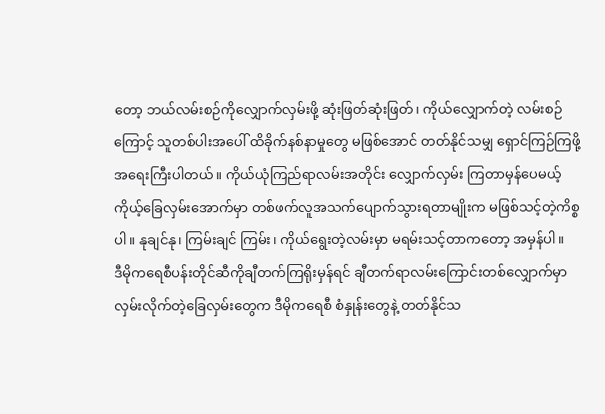တော့ ဘယ်လမ်းစဉ်ကိုလျှောက်လှမ်းဖို့ ဆုံးဖြတ်ဆုံးဖြတ်၊ ကိုယ်လျှောက်တဲ့ လမ်းစဉ်ကြောင့် သူတစ်ပါးအပေါ် ထိခိုက်နစ်နာမှုတွေ မဖြစ်အောင် တတ်နိုင်သမျှ ရှောင်ကြဉ်ကြဖို့ အရေးကြီးပါတယ်။ ကိုယ်ယုံကြည်ရာလမ်းအတိုင်း လျှောက်လှမ်း ကြတာမှန်ပေမယ့် ကိုယ့်ခြေလှမ်းအောက်မှာ တစ်ဖက်လူအသက်ပျောက်သွားရတာမျိုးက မဖြစ်သင့်တဲ့ကိစ္စပါ။ နုချင်နု၊ ကြမ်းချင် ကြမ်း၊ ကိုယ်ရွေးတဲ့လမ်းမှာ မရမ်းသင့်တာကတော့ အမှန်ပါ။
ဒီမိုကရေစီပန်းတိုင်ဆီကိုချီတက်ကြရိုးမှန်ရင် ချီတက်ရာလမ်းကြောင်းတစ်လျှောက်မှာ လှမ်းလိုက်တဲ့ခြေလှမ်းတွေက ဒီမိုကရေစီ စံနှုန်းတွေနဲ့ တတ်နိုင်သ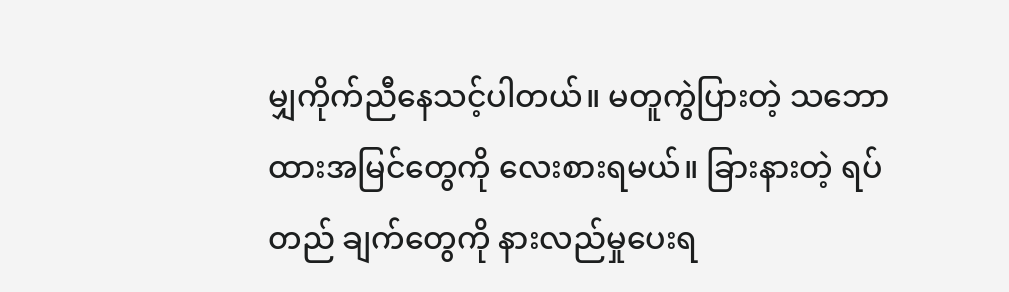မျှကိုက်ညီနေသင့်ပါတယ်။ မတူကွဲပြားတဲ့ သဘောထားအမြင်တွေကို လေးစားရမယ်။ ခြားနားတဲ့ ရပ်တည် ချက်တွေကို နားလည်မှုပေးရ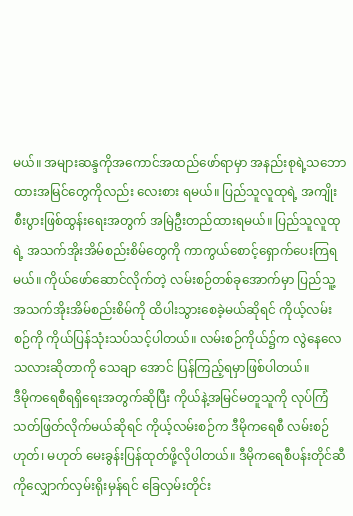မယ်။ အများဆန္ဒကိုအကောင်အထည်ဖော်ရာမှာ အနည်းစုရဲ့သဘောထားအမြင်တွေကိုလည်း လေးစား ရမယ်။ ပြည်သူလူထုရဲ့ အကျိုးစီးပွားဖြစ်ထွန်းရေးအတွက် အမြဲဦးတည်ထားရမယ်။ ပြည်သူလူထုရဲ့ အသက်အိုးအိမ်စည်းစိမ်တွေကို ကာကွယ်စောင့်ရှောက်ပေးကြရမယ်။ ကိုယ်ဖော်ဆောင်လိုက်တဲ့ လမ်းစဉ်တစ်ခုအောက်မှာ ပြည်သူ့အသက်အိုးအိမ်စည်းစိမ်ကို ထိပါးသွားစေခဲ့မယ်ဆိုရင် ကိုယ့်လမ်းစဉ်ကို ကိုယ်ပြန်သုံးသပ်သင့်ပါတယ်။ လမ်းစဉ်ကိုယ်၌က လွဲနေလေသလားဆိုတာကို သေချာ အောင် ပြန်ကြည့်ရမှာဖြစ်ပါတယ်။
ဒီမိုကရေစီရရှိရေးအတွက်ဆိုပြီး ကိုယ်နဲ့အမြင်မတူသူကို လုပ်ကြံသတ်ဖြတ်လိုက်မယ်ဆိုရင် ကိုယ့်လမ်းစဉ်က ဒီမိုကရေစီ လမ်းစဉ် ဟုတ်၊ မဟုတ် မေးခွန်းပြန်ထုတ်ဖို့လိုပါတယ်။ ဒီမိုကရေစီပန်းတိုင်ဆီကိုလျှောက်လှမ်းရိုးမှန်ရင် ခြေလှမ်းတိုင်း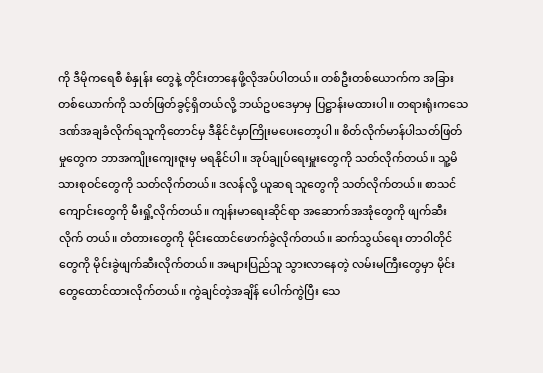ကို ဒီမိုကရေစီ စံနှုန်း တွေနဲ့ တိုင်းတာနေဖို့လိုအပ်ပါတယ်။ တစ်ဦးတစ်ယောက်က အခြားတစ်ယောက်ကို သတ်ဖြတ်ခွင့်ရှိတယ်လို့ ဘယ်ဥပဒေမှာမှ ပြဋ္ဌာန်းမထားပါ။ တရားရုံးကသေဒဏ်အချခံလိုက်ရသူကိုတောင်မှ ဒီနိုင်ငံမှာကြိုးမပေးတော့ပါ။ စိတ်လိုက်မာန်ပါသတ်ဖြတ်မှုတွေက ဘာအကျိုးကျေးဇူးမှ မရနိုင်ပါ။ အုပ်ချုပ်ရေးမှူးတွေကို သတ်လိုက်တယ်။ သူ့မိသားစုဝင်တွေကို သတ်လိုက်တယ်။ ဒလန်လို့ ယူဆရ သူတွေကို သတ်လိုက်တယ်။ စာသင်ကျောင်းတွေကို မီးရှို့လိုက်တယ်။ ကျန်းမာရေးဆိုင်ရာ အဆောက်အအုံတွေကို ဖျက်ဆီးလိုက် တယ်။ တံတားတွေကို မိုင်းထောင်ဖောက်ခွဲလိုက်တယ်။ ဆက်သွယ်ရေး တာဝါတိုင်တွေကို မိုင်းခွဲဖျက်ဆီးလိုက်တယ်။ အများပြည်သူ သွားလာနေတဲ့ လမ်းမကြီးတွေမှာ မိုင်းတွေထောင်ထားလိုက်တယ်။ ကွဲချင်တဲ့အချိန် ပေါက်ကွဲပြီး သေ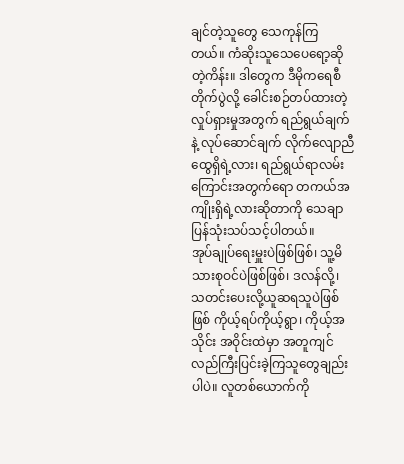ချင်တဲ့သူတွေ သေကုန်ကြ တယ်။ ကံဆိုးသူသေပေရော့ဆိုတဲ့ကိန်း။ ဒါတွေက ဒီမိုကရေစီတိုက်ပွဲလို့ ခေါင်းစဉ်တပ်ထားတဲ့ လှုပ်ရှားမှုအတွက် ရည်ရွယ်ချက်နဲ့ လုပ်ဆောင်ချက် လိုက်လျောညီထွေရှိရဲ့လား၊ ရည်ရွယ်ရာလမ်းကြောင်းအတွက်ရော တကယ်အကျိုးရှိရဲ့လားဆိုတာကို သေချာ ပြန်သုံးသပ်သင့်ပါတယ်။
အုပ်ချုပ်ရေးမှူးပဲဖြစ်ဖြစ်၊ သူ့မိသားစုဝင်ပဲဖြစ်ဖြစ်၊ ဒလန်လို့၊ သတင်းပေးလို့ယူဆရသူပဲဖြစ်ဖြစ် ကိုယ့်ရပ်ကိုယ့်ရွာ၊ ကိုယ့်အသိုင်း အဝိုင်းထဲမှာ အတူကျင်လည်ကြီးပြင်းခဲ့ကြသူတွေချည်းပါပဲ။ လူတစ်ယောက်ကို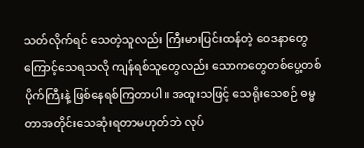သတ်လိုက်ရင် သေတဲ့သူလည်း ကြီးမားပြင်းထန်တဲ့ ဝေဒနာတွေကြောင့်သေရသလို ကျန်ရစ်သူတွေလည်း သောကတွေတစ်ပွေ့တစ်ပိုက်ကြီးနဲ့ ဖြစ်နေရစ်ကြတာပါ။ အထူးသဖြင့် သေရိုးသေစဉ် ဓမ္မတာအတိုင်းသေဆုံးရတာမဟုတ်ဘဲ လုပ်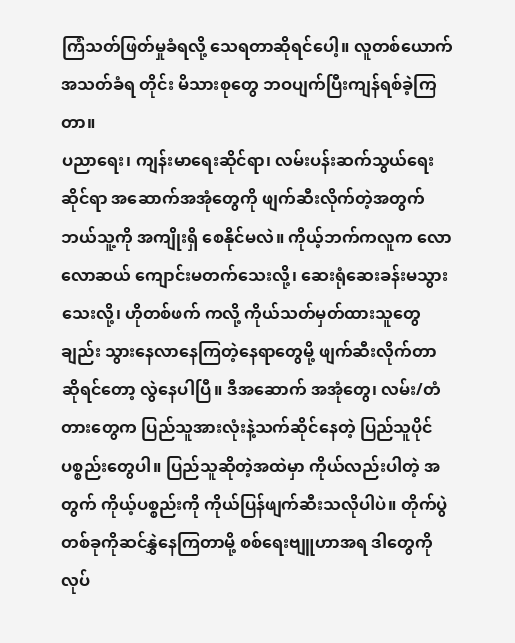ကြံသတ်ဖြတ်မှုခံရလို့ သေရတာဆိုရင်ပေါ့။ လူတစ်ယောက် အသတ်ခံရ တိုင်း မိသားစုတွေ ဘဝပျက်ပြီးကျန်ရစ်ခဲ့ကြတာ။
ပညာရေး၊ ကျန်းမာရေးဆိုင်ရာ၊ လမ်းပန်းဆက်သွယ်ရေးဆိုင်ရာ အဆောက်အအုံတွေကို ဖျက်ဆီးလိုက်တဲ့အတွက် ဘယ်သူ့ကို အကျိုးရှိ စေနိုင်မလဲ။ ကိုယ့်ဘက်ကလူက လောလောဆယ် ကျောင်းမတက်သေးလို့၊ ဆေးရုံဆေးခန်းမသွားသေးလို့၊ ဟိုတစ်ဖက် ကလို့ ကိုယ်သတ်မှတ်ထားသူတွေချည်း သွားနေလာနေကြတဲ့နေရာတွေမို့ ဖျက်ဆီးလိုက်တာဆိုရင်တော့ လွဲနေပါပြီ။ ဒီအဆောက် အအုံတွေ၊ လမ်း/တံတားတွေက ပြည်သူအားလုံးနဲ့သက်ဆိုင်နေတဲ့ ပြည်သူပိုင်ပစ္စည်းတွေပါ။ ပြည်သူဆိုတဲ့အထဲမှာ ကိုယ်လည်းပါတဲ့ အတွက် ကိုယ့်ပစ္စည်းကို ကိုယ်ပြန်ဖျက်ဆီးသလိုပါပဲ။ တိုက်ပွဲတစ်ခုကိုဆင်နွှဲနေကြတာမို့ စစ်ရေးဗျူဟာအရ ဒါတွေကို လုပ်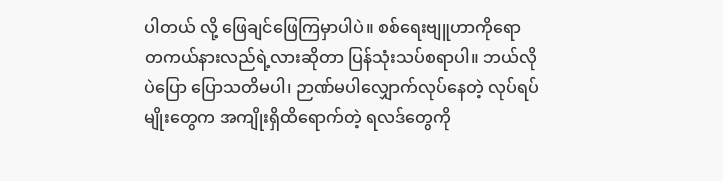ပါတယ် လို့ ဖြေချင်ဖြေကြမှာပါပဲ။ စစ်ရေးဗျူဟာကိုရော တကယ်နားလည်ရဲ့လားဆိုတာ ပြန်သုံးသပ်စရာပါ။ ဘယ်လိုပဲပြော ပြောသတိမပါ၊ ဉာဏ်မပါလျှောက်လုပ်နေတဲ့ လုပ်ရပ်မျိုးတွေက အကျိုးရှိထိရောက်တဲ့ ရလဒ်တွေကို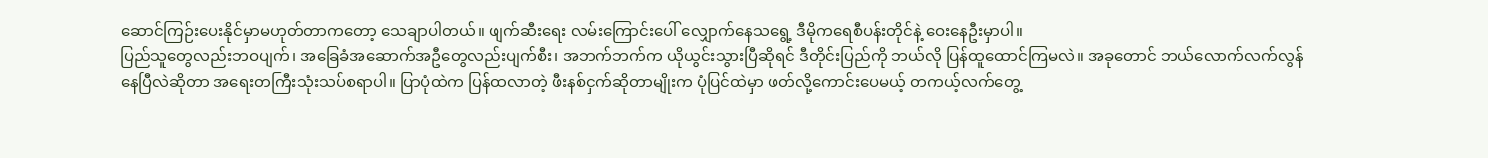ဆောင်ကြဉ်းပေးနိုင်မှာမဟုတ်တာကတော့ သေချာပါတယ်။ ဖျက်ဆီးရေး လမ်းကြောင်းပေါ် လျှောက်နေသရွေ့ ဒီမိုကရေစီပန်းတိုင်နဲ့ ဝေးနေဦးမှာပါ။
ပြည်သူတွေလည်းဘဝပျက်၊ အခြေခံအဆောက်အဦတွေလည်းပျက်စီး၊ အဘက်ဘက်က ယိုယွင်းသွားပြီဆိုရင် ဒီတိုင်းပြည်ကို ဘယ်လို ပြန်ထူထောင်ကြမလဲ။ အခုတောင် ဘယ်လောက်လက်လွန်နေပြီလဲဆိုတာ အရေးတကြီးသုံးသပ်စရာပါ။ ပြာပုံထဲက ပြန်ထလာတဲ့ ဖီးနစ်ငှက်ဆိုတာမျိုးက ပုံပြင်ထဲမှာ ဖတ်လို့ကောင်းပေမယ့် တကယ့်လက်တွေ့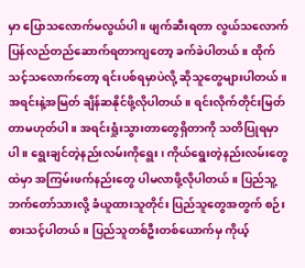မှာ ပြောသလောက်မလွယ်ပါ။ ဖျက်ဆီးရတာ လွယ်သလောက် ပြန်လည်တည်ဆောက်ရတာကျတော့ ခက်ခဲပါတယ်။ ထိုက်သင့်သလောက်တော့ ရင်းပစ်ရမှာပဲလို့ ဆိုသူတွေများပါတယ်။ အရင်းနဲ့အမြတ် ချိန်ဆနိုင်ဖို့လိုပါတယ်။ ရင်းလိုက်တိုင်းမြတ်တာမဟုတ်ပါ။ အရင်းရှုံးသွားတာတွေရှိတာကို သတိပြုရမှာပါ။ ရွေးချင်တဲ့နည်းလမ်းကိုရွေး၊ ကိုယ်ရွေးတဲ့နည်းလမ်းတွေထဲမှာ အကြမ်းဖက်နည်းတွေ ပါမလာဖို့လိုပါတယ်။ ပြည်သူ့ ဘက်တော်သားလို့ ခံယူထားသူတိုင်း ပြည်သူတွေအတွက် စဉ်းစားသင့်ပါတယ်။ ပြည်သူတစ်ဦးတစ်ယောက်မှ ကိုယ့်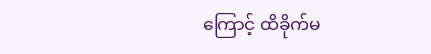ကြောင့် ထိခိုက်မ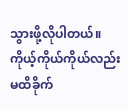သွားဖို့လိုပါတယ်။ ကိုယ့်ကိုယ်ကိုယ်လည်း မထိခိုက်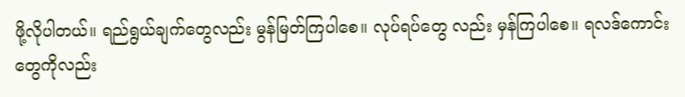ဖို့လိုပါတယ်။ ရည်ရွယ်ချက်တွေလည်း မွန်မြတ်ကြပါစေ။ လုပ်ရပ်တွေ လည်း မှန်ကြပါစေ။ ရလဒ်ကောင်းတွေကိုလည်း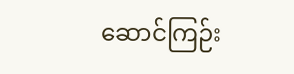ဆောင်ကြဉ်း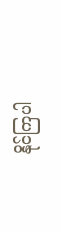နိုင်ကြပါ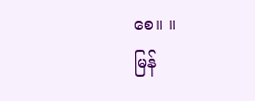စေ။ ။
မြန်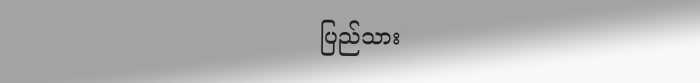ပြည်သား